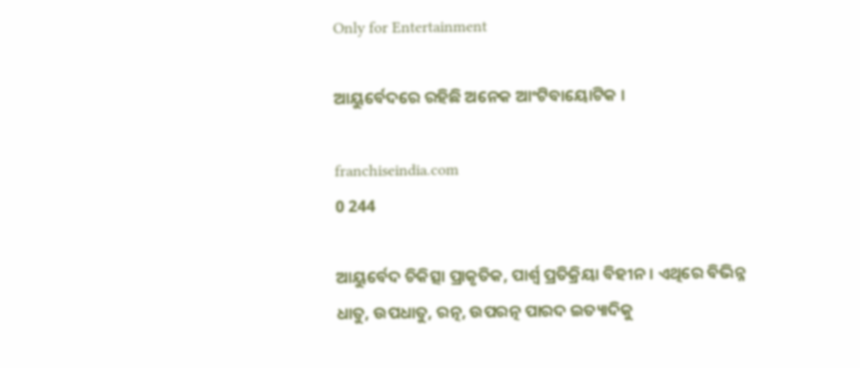Only for Entertainment

ଆୟୁର୍ବେଦରେ ରହିଛି ଅନେକ ଆଂଟିବାୟୋଟିକ ।

franchiseindia.com
0 244

ଆୟୁର୍ବେଦ ଚିକିତ୍ସା ପ୍ରାକୃତିକ, ପାର୍ଶ୍ୱ ପ୍ରତିକ୍ରିୟା ବିହୀନ। ଏଥିରେ ବିଭିନ୍ନ ଧାତୁ, ଉପଧାତୁ, ରତ୍ନ, ଉପରତ୍ନ ପାରଦ ଇତ୍ୟାଦିକୁ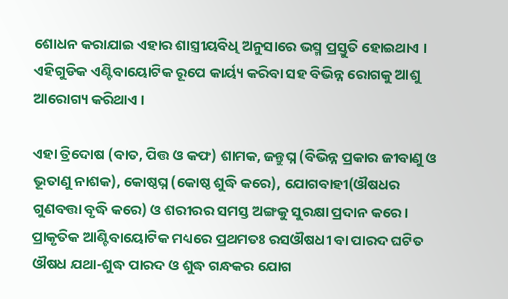ଶୋଧନ କରାଯାଇ ଏହାର ଶାସ୍ତ୍ରୀୟବିଧି ଅନୁସାରେ ଭସ୍ମ ପ୍ରସ୍ତୁତି ହୋଇଥାଏ । ଏହିଗୁଡିକ ଏଣ୍ଟିବାୟୋଟିକ ରୂପେ କାର୍ୟ୍ୟ କରିବା ସହ ବିଭିନ୍ନ ରୋଗକୁ ଆଶୁ ଆରୋଗ୍ୟ କରିଥାଏ ।

ଏହା ତ୍ରିଦୋଷ (ବାତ, ପିତ୍ତ ଓ କଫ) ଶାମକ, ଜନ୍ତୁଘ୍ନ (ବିଭିନ୍ନ ପ୍ରକାର ଜୀବାଣୁ ଓ ଭୂତାଣୁ ନାଶକ), କୋଷ୍ଠଘ୍ନ (କୋଷ୍ଠ ଶୁଦ୍ଧି କରେ), ଯୋଗବାହୀ(ଔଷଧର ଗୁଣବତ୍ତା ବୃଦ୍ଧି କରେ) ଓ ଶରୀରର ସମସ୍ତ ଅଙ୍ଗକୁ ସୁରକ୍ଷା ପ୍ରଦାନ କରେ । ପ୍ରାକୃତିକ ଆଣ୍ଟିବାୟୋଟିକ ମଧ୍ୟରେ ପ୍ରଥମତଃ ରସଔଷଧୀ ବା ପାରଦ ଘଟିତ ଔଷଧ ଯଥା-ଶୁଦ୍ଧ ପାରଦ ଓ ଶୁଦ୍ଧ ଗନ୍ଧକର ଯୋଗ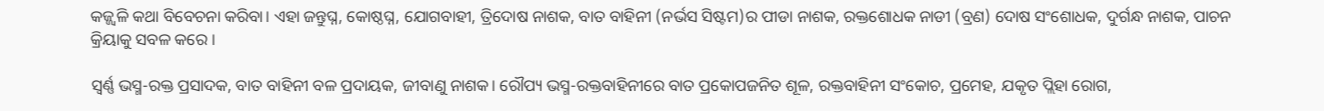କଜ୍ଜ୍ୱଳି କଥା ବିବେଚନା କରିବା। ଏହା ଜନ୍ତୁଘ୍ନ, କୋଷ୍ଠଘ୍ନ, ଯୋଗବାହୀ, ତ୍ରିଦୋଷ ନାଶକ, ବାତ ବାହିନୀ (ନର୍ଭସ ସିଷ୍ଟମ)ର ପୀଡା ନାଶକ, ରକ୍ତଶୋଧକ ନାଡୀ (ବ୍ରଣ) ଦୋଷ ସଂଶୋଧକ, ଦୁର୍ଗନ୍ଧ ନାଶକ, ପାଚନ କ୍ରିୟାକୁ ସବଳ କରେ ।

ସ୍ବର୍ଣ୍ଣ ଭସ୍ମ-ରକ୍ତ ପ୍ରସାଦକ, ବାତ ବାହିନୀ ବଳ ପ୍ରଦାୟକ, ଜୀବାଣୁ ନାଶକ। ରୌପ୍ୟ ଭସ୍ମ-ରକ୍ତବାହିନୀରେ ବାତ ପ୍ରକୋପଜନିତ ଶୂଳ, ରକ୍ତବାହିନୀ ସଂକୋଚ, ପ୍ରମେହ, ଯକୃତ ପ୍ଲିହା ରୋଗ,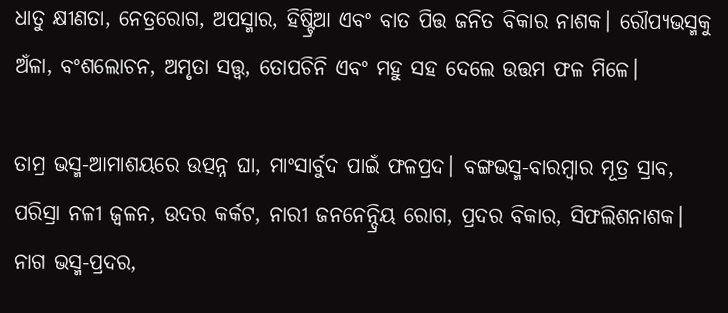ଧାତୁ କ୍ଷୀଣତା, ନେତ୍ରରୋଗ, ଅପସ୍ମାର, ହିଷ୍ଟ୍ରିଆ ଏବଂ ବାତ ପିତ୍ତ ଜନିତ ବିକାର ନାଶକ। ରୌପ୍ୟଭସ୍ମକୁ ଅଁଳା, ବଂଶଲୋଚନ, ଅମୃତା ସତ୍ତ୍ୱ, ତୋପଚିନି ଏବଂ ମହୁ ସହ ଦେଲେ ଉତ୍ତମ ଫଳ ମିଳେ।

ତାମ୍ର ଭସ୍ମ-ଆମାଶୟରେ ଉତ୍ପନ୍ନ ଘା, ମାଂସାର୍ବୁଦ ପାଇଁ ଫଳପ୍ରଦ। ବଙ୍ଗଭସ୍ମ-ବାରମ୍ବାର ମୂତ୍ର ସ୍ରାବ, ପରିସ୍ରା ନଳୀ ଜ୍ୱଳନ, ଉଦର କର୍କଟ, ନାରୀ ଜନନେନ୍ଦ୍ରିୟ ରୋଗ, ପ୍ରଦର ବିକାର, ସିଫଲିଶନାଶକ। ନାଗ ଭସ୍ମ-ପ୍ରଦର,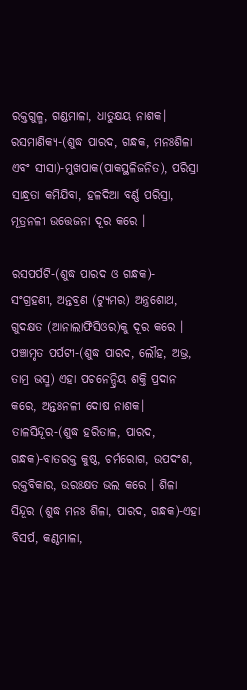ରକ୍ତଗୁଳ୍ମ, ଗଣ୍ଡମାଳା, ଧାତୁକ୍ଷୟ ନାଶକ। ରସମାଣିକ୍ୟ-(ଶୁଦ୍ଧ ପାରଦ, ଗନ୍ଧକ, ମନଃଶିଳା ଏବଂ ସୀସା)-ମୁଖପାକ(ପାକସ୍ଥଳିଜନିତ), ପରିସ୍ରା ସାନ୍ଧ୍ରତା କମିଯିବା, ହଳଦିଆ ବର୍ଣ୍ଣ ପରିସ୍ରା, ମୂତ୍ରନଳୀ ଉତ୍ତେଜନା ଦୂର କରେ ।

ରସପର୍ପଟି-(ଶୁଦ୍ଧ ପାରଦ ଓ ଗନ୍ଧକ)- ସଂଗ୍ରହଣୀ, ଅନ୍ତବ୍ରଣ (ଟ୍ୟୁମର) ଅନ୍ତ୍ରଶୋଥ, ଗୁଦକ୍ଷତ (ଆନାଲାଫିସିଓର)କୁ ଦୂର କରେ । ପଞ୍ଚାମୃତ ପର୍ପଟୀ-(ଶୁଦ୍ଧ ପାରଦ, ଲୌହ, ଅଭ୍ର, ତାମ୍ର ଭସ୍ମ) ଏହା ପଚନେନ୍ଦ୍ରିୟ ଶକ୍ତି ପ୍ରଦାନ କରେ, ଅନ୍ତଃନଳୀ ଦୋଷ ନାଶକ। ତାଳସିନ୍ଦୂର-(ଶୁଦ୍ଧ ହରିତାଳ, ପାରଦ, ଗନ୍ଧକ)-ବାତରକ୍ତ କୁଷ୍ଠ, ଚର୍ମରୋଗ, ଉପଦଂଶ, ରକ୍ତବିକାର, ଉରଃକ୍ଷତ ଭଲ କରେ । ଶିଳା ସିନ୍ଦୂର (ଶୁଦ୍ଧ ମନଃ ଶିଳା, ପାରଦ, ଗନ୍ଧକ)-ଏହା ବିସର୍ପ, କଣ୍ଠମାଳା,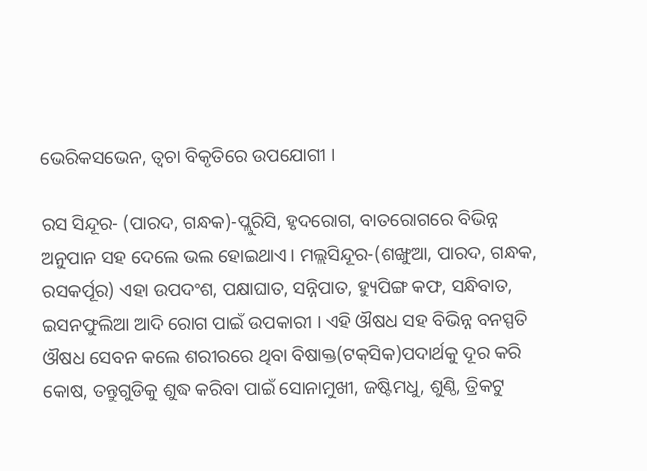ଭେରିକସଭେନ, ତ୍ୱଚା ବିକୃତିରେ ଉପଯୋଗୀ ।

ରସ ସିନ୍ଦୂର- (ପାରଦ, ଗନ୍ଧକ)-ପ୍ଲୁରିସି, ହୃଦରୋଗ, ବାତରୋଗରେ ବିଭିନ୍ନ ଅନୁପାନ ସହ ଦେଲେ ଭଲ ହୋଇଥାଏ। ମଲ୍ଲସିନ୍ଦୂର-(ଶଙ୍ଖୁଆ, ପାରଦ, ଗନ୍ଧକ, ରସକର୍ପୂର) ଏହା ଉପଦଂଶ, ପକ୍ଷାଘାତ, ସନ୍ନିପାତ, ହ୍ୟୁପିଙ୍ଗ କଫ, ସନ୍ଧିବାତ, ଇସନଫୁଲିଆ ଆଦି ରୋଗ ପାଇଁ ଉପକାରୀ । ଏହି ଔଷଧ ସହ ବିଭିନ୍ନ ବନସ୍ପତି ଔଷଧ ସେବନ କଲେ ଶରୀରରେ ଥିବା ବିଷାକ୍ତ(ଟକ୍‌ସିକ)ପଦାର୍ଥକୁ ଦୂର କରି କୋଷ, ତନ୍ତୁଗୁଡିକୁ ଶୁଦ୍ଧ କରିବା ପାଇଁ ସୋନାମୁଖୀ, ଜଷ୍ଟିମଧୁ, ଶୁଣ୍ଠି, ତ୍ରିକଟୁ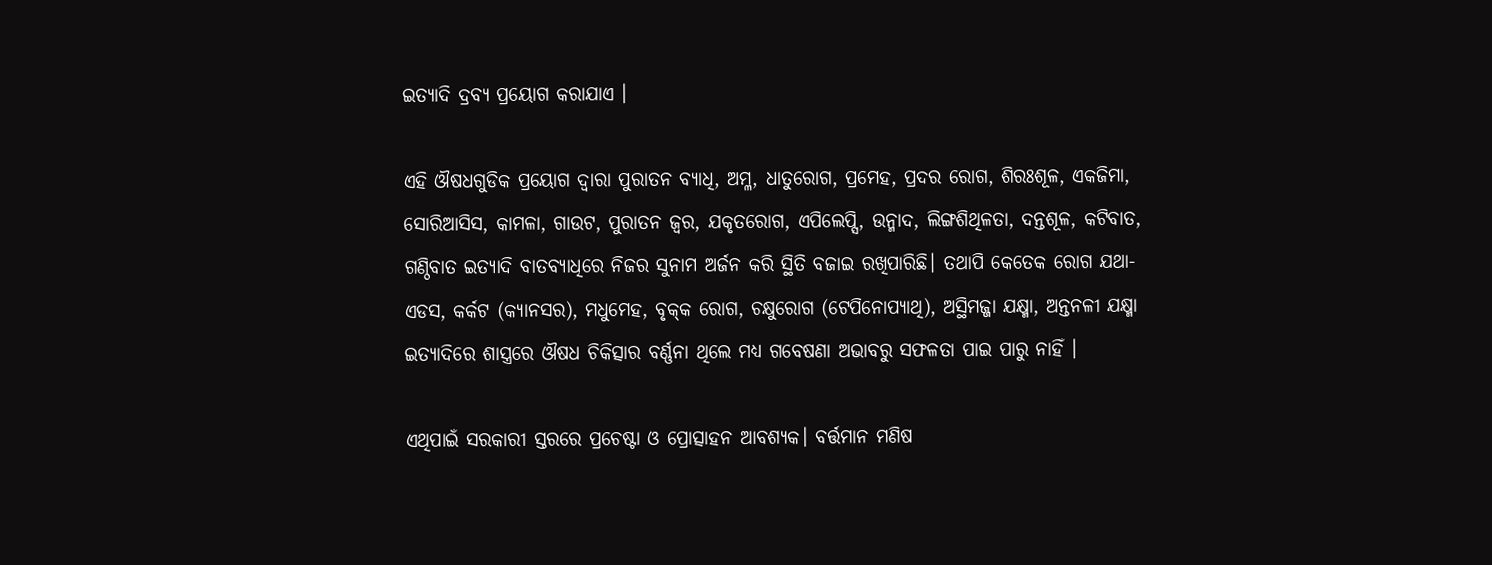ଇତ୍ୟାଦି ଦ୍ରବ୍ୟ ପ୍ରୟୋଗ କରାଯାଏ ।

ଏହି ଔଷଧଗୁଡିକ ପ୍ରୟୋଗ ଦ୍ୱାରା ପୁରାତନ ବ୍ୟାଧି, ଅମ୍ଳ, ଧାତୁରୋଗ, ପ୍ରମେହ, ପ୍ରଦର ରୋଗ, ଶିରଃଶୂଳ, ଏକଜିମା, ସୋରିଆସିସ, କାମଳା, ଗାଉଟ, ପୁରାତନ ଜ୍ୱର, ଯକୃତରୋଗ, ଏପିଲେପ୍ସି, ଉନ୍ମାଦ, ଲିଙ୍ଗଶିଥିଳତା, ଦନ୍ତଶୂଳ, କଟିବାତ, ଗଣ୍ଠିବାତ ଇତ୍ୟାଦି ବାତବ୍ୟାଧିରେ ନିଜର ସୁନାମ ଅର୍ଜନ କରି ସ୍ଥିତି ବଜାଇ ରଖିପାରିଛି। ତଥାପି କେତେକ ରୋଗ ଯଥା-ଏଡସ, କର୍କଟ (କ୍ୟାନସର), ମଧୁମେହ, ବୃକ୍‌କ ରୋଗ, ଚକ୍ଷୁରୋଗ (ଟେପିନୋପ୍ୟାଥି), ଅସ୍ଥିମଜ୍ଜା ଯକ୍ଷ୍ମା, ଅନ୍ତନଳୀ ଯକ୍ଷ୍ମା ଇତ୍ୟାଦିରେ ଶାସ୍ତ୍ରରେ ଔଷଧ ଚିକିତ୍ସାର ବର୍ଣ୍ଣନା ଥିଲେ ମଧ୍ୟ ଗବେଷଣା ଅଭାବରୁ ସଫଳତା ପାଇ ପାରୁ ନାହିଁ ।

ଏଥିପାଇଁ ସରକାରୀ ସ୍ତରରେ ପ୍ରଚେଷ୍ଟା ଓ ପ୍ରୋତ୍ସାହନ ଆବଶ୍ୟକ। ବର୍ତ୍ତମାନ ମଣିଷ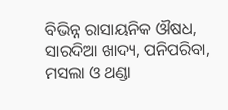ବିଭିନ୍ନ ରାସାୟନିକ ଔଷଧ, ସାରଦିଆ ଖାଦ୍ୟ, ପନିପରିବା, ମସଲା ଓ ଥଣ୍ଡା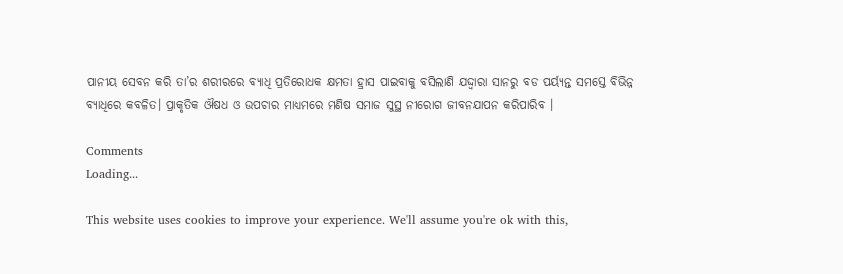ପାନୀୟ ସେବନ କରି ତା’ର ଶରୀରରେ ବ୍ୟାଧି ପ୍ରତିରୋଧକ କ୍ଷମତା ହ୍ରାସ ପାଇବାକୁ ବସିଲାଣି ଯଦ୍ଦ୍ବାରା ସାନରୁ ବଡ ପର୍ୟ୍ୟନ୍ତ ସମସ୍ତେ ବିଭିନ୍ନ ବ୍ୟାଧିରେ କବଳିତ। ପ୍ରାକୃତିକ ଔଷଧ ଓ ଉପଚାର ମାଧ୍ୟମରେ ମଣିଷ ସମାଜ ସୁସ୍ଥ ନୀରୋଗ ଜୀବନଯାପନ କରିପାରିବ ।

Comments
Loading...

This website uses cookies to improve your experience. We'll assume you're ok with this,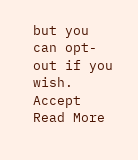but you can opt-out if you wish. Accept Read More